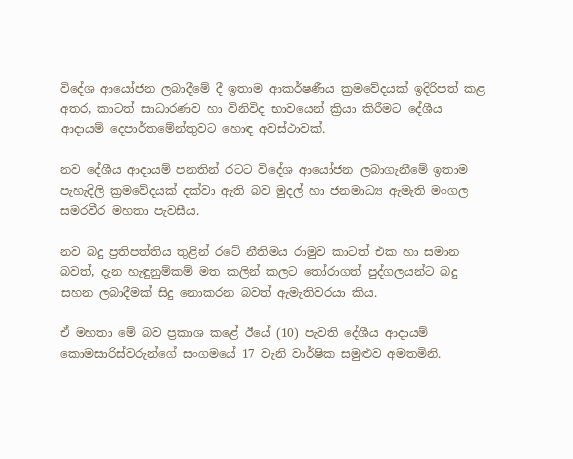විදේශ ආයෝජන ලබාදීමේ දී ඉතාම ආකර්ෂණීය ක්‍රමවේදයක් ඉදිරිපත් කළ අතර, කාටත් සාධාරණව හා විනිවිද භාවයෙන් ක්‍රියා කිරීමට දේශීය ආදායම් දෙපාර්තමේන්තුවට හොඳ අවස්ථාවක්.

නව දේශීය ආදායම් පනතින් රටට විදේශ ආයෝජන ලබාගැනීමේ ඉතාම පැහැදිලි ක්‍රමවේදයක් දක්වා ඇති බව මුදල් හා ජනමාධ්‍ය ඇමැති මංගල සමරවීර මහතා පැවසීය.

නව බදු ප්‍රතිපත්තිය තුළින් රටේ නීතිමය රාමුව කාටත් එක හා සමාන බවත්, දැන හැඳුනුම්කම් මත කලින් කලට තෝරාගත් පුද්ගලයන්ට බදු සහන ලබාදීමක් සිදු නොකරන බවත් ඇමැතිවරයා කිය.

ඒ මහතා මේ බව ප්‍රකාශ කළේ ඊයේ (10) පැවති දේශීය ආදායම් කොමසාරිස්වරුන්ගේ සංගමයේ 17 වැනි වාර්ෂික සමුළුව අමතමිනි.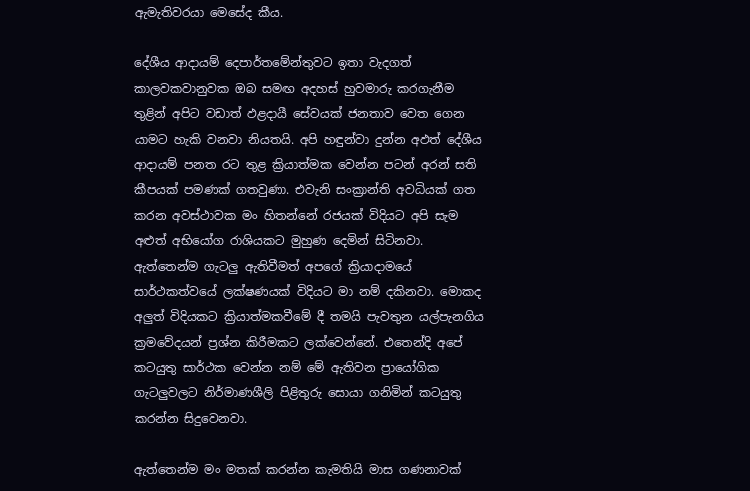ඇමැතිවරයා මෙසේද කීය.

දේශීය ආදායම් දෙපාර්තමේන්තුවට ඉතා වැදගත් කාලවකවානුවක ඔබ සමඟ අදහස් හුවමාරු කරගැනීම තුළින් අපිට වඩාත් ඵළදායී සේවයක් ජනතාව වෙත ගෙන යාමට හැකි වනවා නියතයි. අපි හඳුන්වා දුන්න අඵත් දේශීය ආදායම් පනත රට තුළ ක්‍රියාත්මක වෙන්න පටන් අරන් සති කීපයක් පමණක් ගතවුණා. එවැනි සංක්‍රාන්ති අවධියක් ගත කරන අවස්ථාවක මං හිතන්නේ රජයක් විදියට අපි සැම අළුත් අභියෝග රාශියකට මුහුණ දෙමින් සිටිනවා. ඇත්තෙන්ම ගැටලු ඇතිවීමත් අපගේ ක්‍රියාදාමයේ සාර්ථකත්වයේ ලක්ෂණයක් විදියට මා නම් දකිනවා. මොකද අලුත් විදියකට ක්‍රියාත්මකවීමේ දී තමයි පැවතුන යල්පැනගිය ක්‍රමවේදයන් ප්‍රශ්න කිරීමකට ලක්වෙන්නේ. එතෙන්දි අපේ කටයුතු සාර්ථක වෙන්න නම් මේ ඇතිවන ප්‍රායෝගික ගැටලුවලට නිර්මාණශීලි පිළිතුරු සොයා ගනිමින් කටයුතු කරන්න සිදුවෙනවා.

ඇත්තෙන්ම මං මතක් කරන්න කැමතියි මාස ගණනාවක්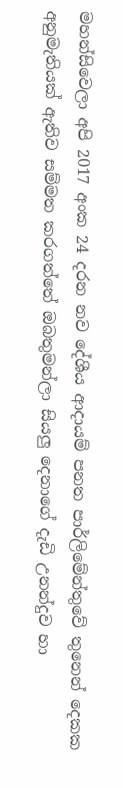මහන්සිවෙලා අපි 2017 අංක 24 දරන නව දේශීය ආදායම් පනත පාර්ලිමේන්තුවේ තුනෙන් දෙකක අනුමැතියක් ඇතිව සම්මත කරගත්තේ ඔබතුමන්ලා සියලු දෙනාගේ දැඩි උනන්දුව හා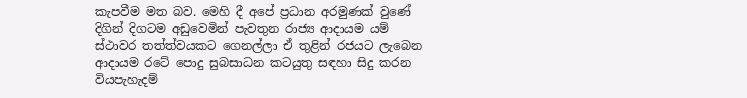කැපවීම මත බව. මෙහි දී අපේ ප්‍රධාන අරමුණක් වුණේ දිගින් දිගටම අඩුවෙමින් පැවතුන රාජ්‍ය ආදායම යම් ස්ථාවර තත්ත්වයකට ගෙනල්ලා ඒ තුළින් රජයට ලැබෙන ආදායම රටේ පොදු සුබසාධන කටයුතු සඳහා සිදු කරන වියපැහැදම්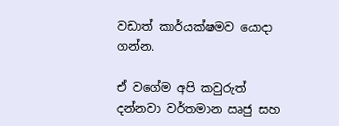වඩාත් කාර්යක්ෂමව යොදා ගන්න.

ඒ වගේම අපි කවුරුත් දන්නවා වර්තමාන ඍජු සහ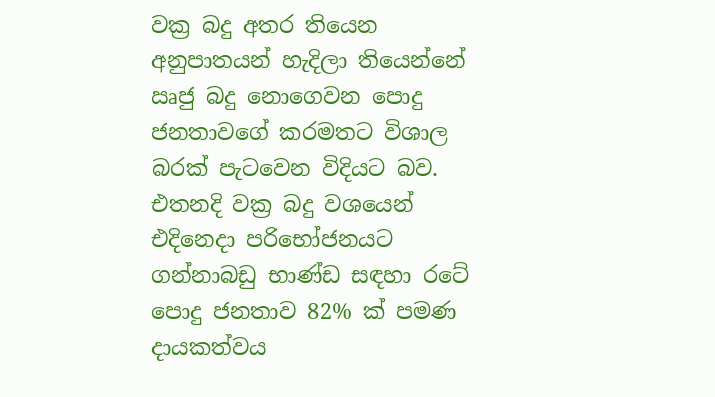වක්‍ර බදු අතර තියෙන අනුපාතයන් හැදිලා තියෙන්නේ ඍජු බදු නොගෙවන පොදු ජනතාවගේ කරමතට විශාල බරක් පැටවෙන විදියට බව. එතනදි වක්‍ර බදු වශයෙන් එදිනෙදා පරිභෝජනයට ගන්නාබඩු භාණ්ඩ සඳහා රටේ පොදු ජනතාව 82% ක් පමණ දායකත්වය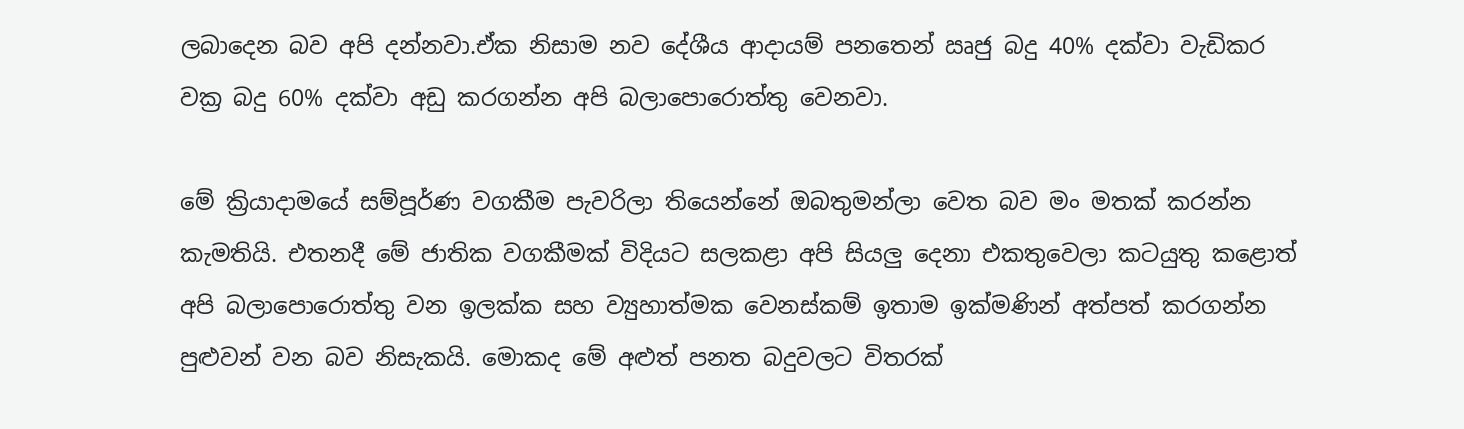ලබාදෙන බව අපි දන්නවා.ඒක නිසාම නව දේශීය ආදායම් පනතෙන් ඍජු බදු 40% දක්වා වැඩිකර වක්‍ර බදු 60% දක්වා අඩු කරගන්න අපි බලාපොරොත්තු වෙනවා.

මේ ක්‍රියාදාමයේ සම්පූර්ණ වගකීම පැවරිලා තියෙන්නේ ඔබතුමන්ලා වෙත බව මං මතක් කරන්න කැමතියි. එතනදී මේ ජාතික වගකීමක් විදියට සලකළා අපි සියලු දෙනා එකතුවෙලා කටයුතු කළොත් අපි බලාපොරොත්තු වන ඉලක්ක සහ ව්‍යුහාත්මක වෙනස්කම් ඉතාම ඉක්මණින් අත්පත් කරගන්න පුළුවන් වන බව නිසැකයි. මොකද මේ අළුත් පනත බදුවලට විතරක්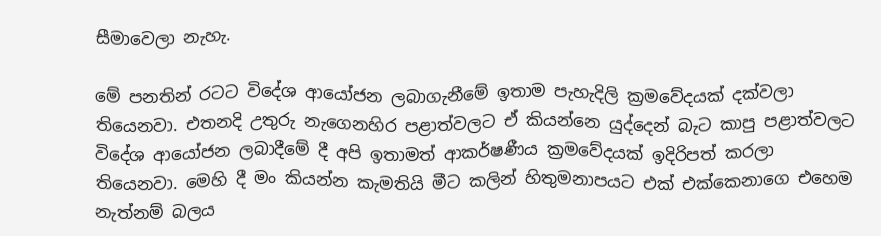සීමාවෙලා නැහැ.

මේ පනතින් රටට විදේශ ආයෝජන ලබාගැනීමේ ඉතාම පැහැදිලි ක්‍රමවේදයක් දක්වලා තියෙනවා. එතනදි උතුරු නැගෙනහිර පළාත්වලට ඒ කියන්නෙ යුද්දෙන් බැට කාපු පළාත්වලට විදේශ ආයෝජන ලබාදීමේ දී අපි ඉතාමත් ආකර්ෂණීය ක්‍රමවේදයක් ඉදිරිපත් කරලා තියෙනවා. මෙහි දී මං කියන්න කැමතියි මීට කලින් හිතුමනාපයට එක් එක්කෙනාගෙ එහෙම නැත්නම් බලය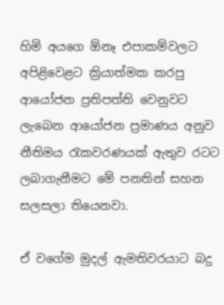හිමි අයගෙ ඕනෑ එපාකම්වලට අපිළිවෙළට ක්‍රියාත්මක කරපු ආයෝජන ප්‍රතිපත්ති වෙනුවට ලැබෙන ආයෝජන ප්‍රමාණය අනුව නීතිමය රැකවරණයක් ඇතුව රටට ලබාගැනීමට මේ පනතින් සහන සලසලා තියෙනවා.

ඒ වගේම මුදල් ඇමතිවරයාට බදු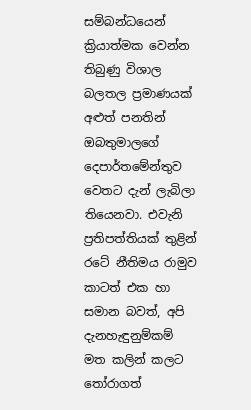සම්බන්ධයෙන් ක්‍රියාත්මක වෙන්න තිබුණු විශාල බලතල ප්‍රමාණයක් අළුත් පනතින් ඔබතුමාලගේ දෙපාර්තමේන්තුව වෙතට දැන් ලැබිලා තියෙනවා. එවැනි ප්‍රතිපත්තියක් තුළින් රටේ නීතිමය රාමුව කාටත් එක හා සමාන බවත්, අපි දැනහැඳුනුම්කම් මත කලින් කලට තෝරාගත්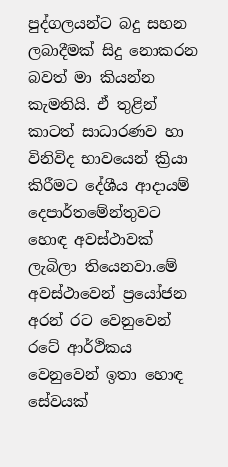පුද්ගලයන්ට බදු සහන ලබාදීමක් සිදු නොකරන බවත් මා කියන්න කැමතියි. ඒ තුළින් කාටත් සාධාරණව හා විනිවිද භාවයෙන් ක්‍රියා කිරීමට දේශීය ආදායම් දෙපාර්තමේන්තුවට හොඳ අවස්ථාවක් ලැබිලා තියෙනවා.මේ අවස්ථාවෙන් ප්‍රයෝජන අරන් රට වෙනුවෙන් රටේ ආර්ථිකය වෙනුවෙන් ඉතා හොඳ සේවයක්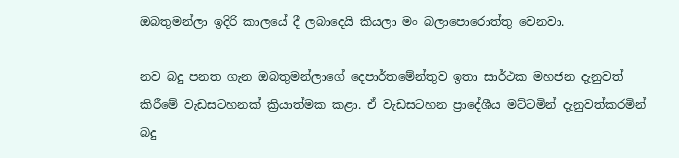ඔබතුමන්ලා ඉදිරි කාලයේ දී ලබාදෙයි කියලා මං බලාපොරොත්තු වෙනවා.

නව බදු පනත ගැන ඔබතුමන්ලාගේ දෙපාර්තමේන්තුව ඉතා සාර්ථක මහජන දැනුවත් කිරීමේ වැඩසටහනක් ක්‍රියාත්මක කළා. ඒ වැඩසටහන ප්‍රාදේශීය මට්ටමින් දැනුවත්කරමින් බදු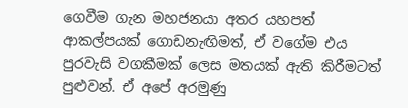ගෙවීම ගැන මහජනයා අතර යහපත් ආකල්පයක් ගොඩනැඟිමත්, ඒ වගේම එය පුරවැසි වගකීමක් ලෙස මතයක් ඇති කිරීමටත් පුළුවන්. ඒ අපේ අරමුණු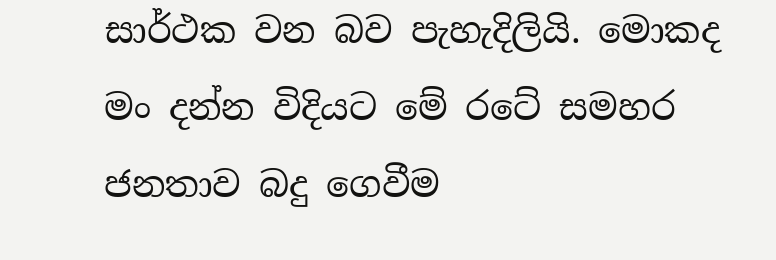සාර්ථක වන බව පැහැදිලියි. මොකද මං දන්න විදියට මේ රටේ සමහර ජනතාව බදු ගෙවීම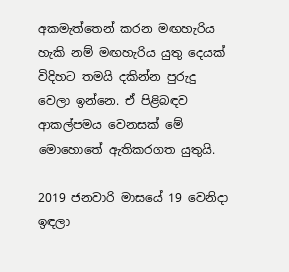අකමැත්තෙන් කරන මඟහැරිය හැකි නම් මඟහැරිය යුතු දෙයක් විදිහට තමයි දකින්න පුරුදු වෙලා ඉන්නෙ. ඒ පිළිබඳව ආකල්පමය වෙනසක් මේ මොහොතේ ඇතිකරගත යුතුයි.

2019 ජනවාරි මාසයේ 19 වෙනිදා ඉඳලා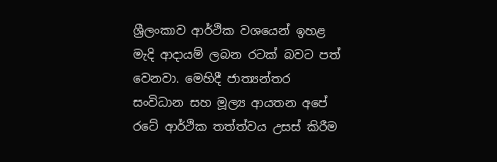ශ්‍රීලංකාව ආර්ථික වශයෙන් ඉහළ මැදි ආදායම් ලබන රටක් බවට පත් වෙනවා. මෙහිදී ජාත්‍යන්තර සංවිධාන සහ මූල්‍ය ආයතන අපේ රටේ ආර්ථික තත්ත්වය උසස් කිරීම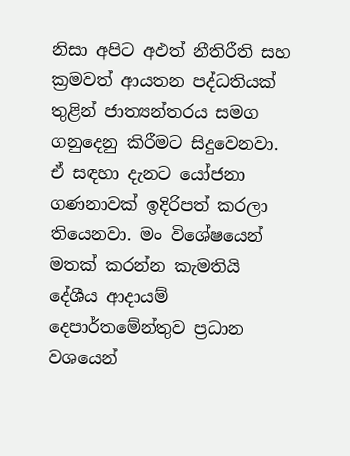නිසා අපිට අඵත් නීතිරීති සහ ක්‍රමවත් ආයතන පද්ධතියක් තුළින් ජාත්‍යන්තරය සමග ගනුදෙනු කිරීමට සිදුවෙනවා. ඒ සඳහා දැනට යෝජනා ගණනාවක් ඉදිරිපත් කරලා තියෙනවා. මං විශේෂයෙන් මතක් කරන්න කැමතියි දේශීය ආදායම් දෙපාර්තමේන්තුව ප්‍රධාන වශයෙන්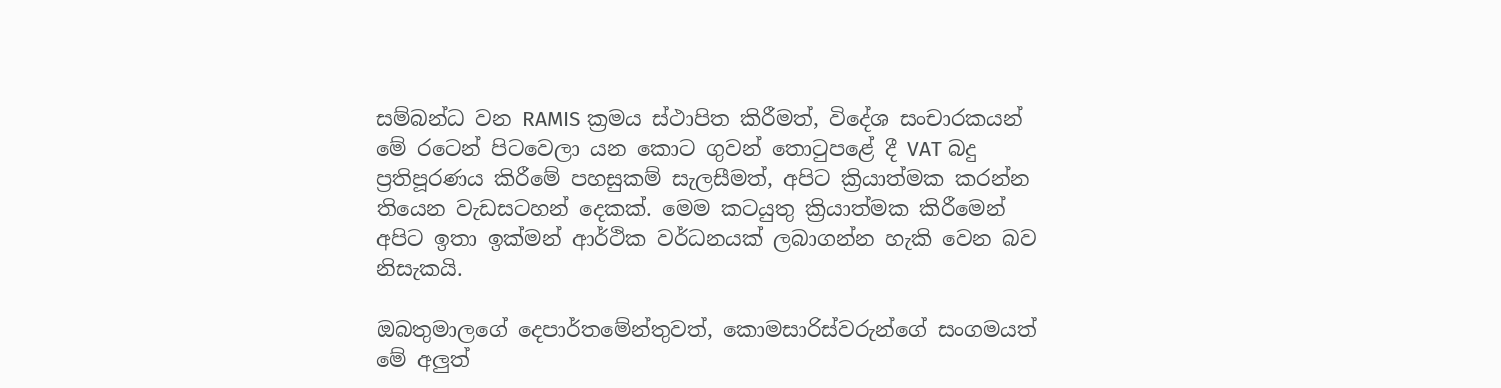සම්බන්ධ වන RAMIS ක්‍රමය ස්ථාපිත කිරීමත්, විදේශ සංචාරකයන් මේ රටෙන් පිටවෙලා යන කොට ගුවන් තොටුපළේ දී VAT බදු ප්‍රතිපූරණය කිරීමේ පහසුකම් සැලසීමත්, අපිට ක්‍රියාත්මක කරන්න තියෙන වැඩසටහන් දෙකක්. මෙම කටයුතු ක්‍රියාත්මක කිරීමෙන් අපිට ඉතා ඉක්මන් ආර්ථික වර්ධනයක් ලබාගන්න හැකි වෙන බව නිසැකයි.

ඔබතුමාලගේ දෙපාර්තමේන්තුවත්, කොමසාරිස්වරුන්ගේ සංගමයත් මේ අලුත්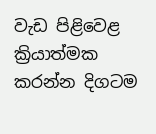වැඩ පිළිවෙළ ක්‍රියාත්මක කරන්න දිගටම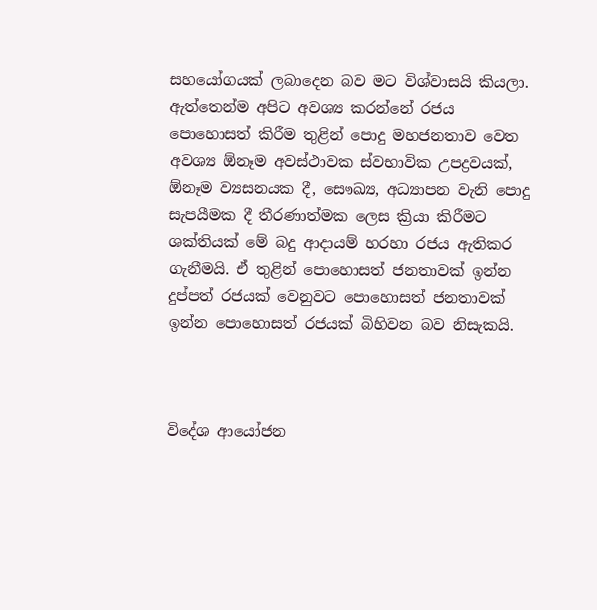සහයෝගයක් ලබාදෙන බව මට විශ්වාසයි කියලා. ඇත්තෙන්ම අපිට අවශ්‍ය කරන්නේ රජය පොහොසත් කිරීම තුළින් පොදු මහජනතාව වෙත අවශ්‍ය ඕනෑම අවස්ථාවක ස්වභාවික උපද්‍රවයක්, ඕනෑම ව්‍යසනයක දී, සෞඛ්‍ය, අධ්‍යාපන වැනි පොදු සැපයීමක දී තීරණාත්මක ලෙස ක්‍රියා කිරීමට ශක්තියක් මේ බදු ආදායම් හරහා රජය ඇතිකර ගැනීමයි. ඒ තුළින් පොහොසත් ජනතාවක් ඉන්න දුප්පත් රජයක් වෙනුවට පොහොසත් ජනතාවක් ඉන්න පොහොසත් රජයක් බිහිවන බව නිසැකයි.



විදේශ ආයෝජන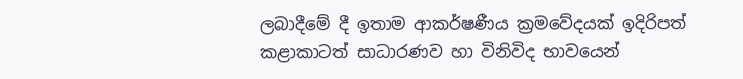ලබාදීමේ දී ඉතාම ආකර්ෂණීය ක්‍රමවේදයක් ඉදිරිපත් කළාකාටත් සාධාරණව හා විනිවිද භාවයෙන්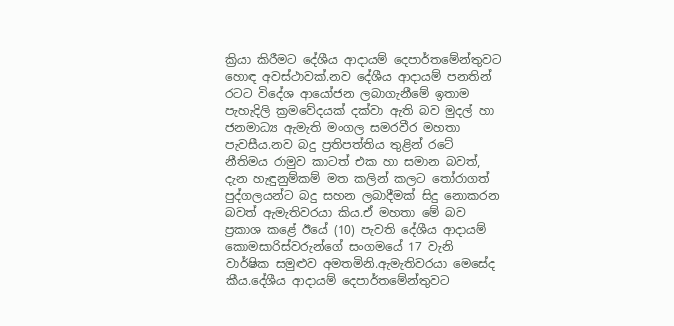ක්‍රියා කිරීමට දේශීය ආදායම් දෙපාර්තමේන්තුවට හොඳ අවස්ථාවක්.නව දේශීය ආදායම් පනතින් රටට විදේශ ආයෝජන ලබාගැනීමේ ඉතාම පැහැදිලි ක්‍රමවේදයක් දක්වා ඇති බව මුදල් හා ජනමාධ්‍ය ඇමැති මංගල සමරවීර මහතා පැවසීය.නව බදු ප්‍රතිපත්තිය තුළින් රටේ නීතිමය රාමුව කාටත් එක හා සමාන බවත්, දැන හැඳුනුම්කම් මත කලින් කලට තෝරාගත් පුද්ගලයන්ට බදු සහන ලබාදීමක් සිදු නොකරන බවත් ඇමැතිවරයා කිය.ඒ මහතා මේ බව ප්‍රකාශ කළේ ඊයේ (10) පැවති දේශීය ආදායම් කොමසාරිස්වරුන්ගේ සංගමයේ 17 වැනි වාර්ෂික සමුළුව අමතමිනි.ඇමැතිවරයා මෙසේද කීය.දේශීය ආදායම් දෙපාර්තමේන්තුවට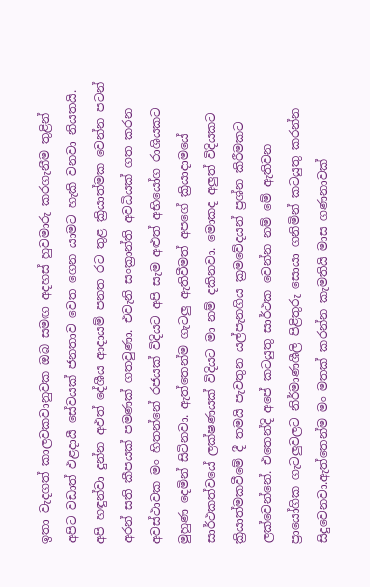ඉතා වැදගත් කාලවකවානුවක ඔබ සමඟ අදහස් හුවමාරු කරගැනීම තුළින් අපිට වඩාත් ඵළදායී සේවයක් ජනතාව වෙත ගෙන යාමට හැකි වනවා නියතයි. අපි හඳුන්වා දුන්න අඵත් දේශීය ආදායම් පනත රට තුළ ක්‍රියාත්මක වෙන්න පටන් අරන් සති කීපයක් පමණක් ගතවුණා. එවැනි සංක්‍රාන්ති අවධියක් ගත කරන අවස්ථාවක මං හිතන්නේ රජයක් විදියට අපි සැම අළුත් අභියෝග රාශියකට මුහුණ දෙමින් සිටිනවා. ඇත්තෙන්ම ගැටලු ඇතිවීමත් අපගේ ක්‍රියාදාමයේ සාර්ථකත්වයේ ලක්ෂණයක් විදියට මා නම් දකිනවා. මොකද අලුත් විදියකට ක්‍රියාත්මකවීමේ දී තමයි පැවතුන යල්පැනගිය ක්‍රමවේදයන් ප්‍රශ්න කිරීමකට ලක්වෙන්නේ. එතෙන්දි අපේ කටයුතු සාර්ථක වෙන්න නම් මේ ඇතිවන ප්‍රායෝගික ගැටලුවලට නිර්මාණශීලි පිළිතුරු සොයා ගනිමින් කටයුතු කරන්න සිදුවෙනවා.ඇත්තෙන්ම මං මතක් කරන්න කැමතියි මාස ගණනාවක්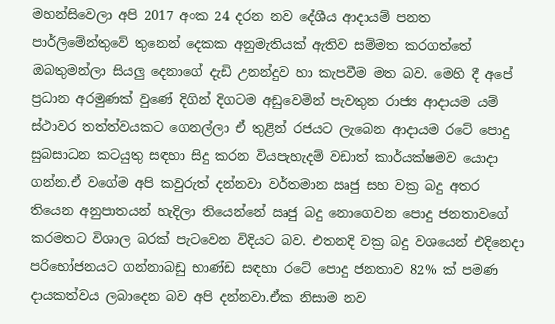මහන්සිවෙලා අපි 2017 අංක 24 දරන නව දේශීය ආදායම් පනත පාර්ලිමේන්තුවේ තුනෙන් දෙකක අනුමැතියක් ඇතිව සම්මත කරගත්තේ ඔබතුමන්ලා සියලු දෙනාගේ දැඩි උනන්දුව හා කැපවීම මත බව. මෙහි දී අපේ ප්‍රධාන අරමුණක් වුණේ දිගින් දිගටම අඩුවෙමින් පැවතුන රාජ්‍ය ආදායම යම් ස්ථාවර තත්ත්වයකට ගෙනල්ලා ඒ තුළින් රජයට ලැබෙන ආදායම රටේ පොදු සුබසාධන කටයුතු සඳහා සිදු කරන වියපැහැදම් වඩාත් කාර්යක්ෂමව යොදා ගන්න.ඒ වගේම අපි කවුරුත් දන්නවා වර්තමාන ඍජු සහ වක්‍ර බදු අතර තියෙන අනුපාතයන් හැදිලා තියෙන්නේ ඍජු බදු නොගෙවන පොදු ජනතාවගේ කරමතට විශාල බරක් පැටවෙන විදියට බව. එතනදි වක්‍ර බදු වශයෙන් එදිනෙදා පරිභෝජනයට ගන්නාබඩු භාණ්ඩ සඳහා රටේ පොදු ජනතාව 82% ක් පමණ දායකත්වය ලබාදෙන බව අපි දන්නවා.ඒක නිසාම නව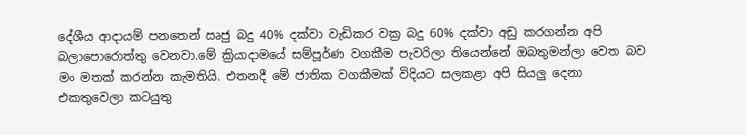දේශීය ආදායම් පනතෙන් ඍජු බදු 40% දක්වා වැඩිකර වක්‍ර බදු 60% දක්වා අඩු කරගන්න අපි බලාපොරොත්තු වෙනවා.මේ ක්‍රියාදාමයේ සම්පූර්ණ වගකීම පැවරිලා තියෙන්නේ ඔබතුමන්ලා වෙත බව මං මතක් කරන්න කැමතියි. එතනදී මේ ජාතික වගකීමක් විදියට සලකළා අපි සියලු දෙනා එකතුවෙලා කටයුතු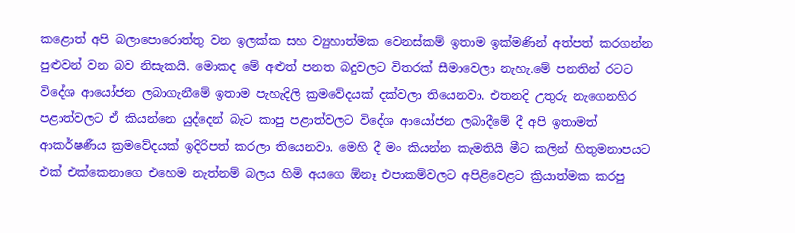කළොත් අපි බලාපොරොත්තු වන ඉලක්ක සහ ව්‍යුහාත්මක වෙනස්කම් ඉතාම ඉක්මණින් අත්පත් කරගන්න පුළුවන් වන බව නිසැකයි. මොකද මේ අළුත් පනත බදුවලට විතරක් සීමාවෙලා නැහැ.මේ පනතින් රටට විදේශ ආයෝජන ලබාගැනීමේ ඉතාම පැහැදිලි ක්‍රමවේදයක් දක්වලා තියෙනවා. එතනදි උතුරු නැගෙනහිර පළාත්වලට ඒ කියන්නෙ යුද්දෙන් බැට කාපු පළාත්වලට විදේශ ආයෝජන ලබාදීමේ දී අපි ඉතාමත් ආකර්ෂණීය ක්‍රමවේදයක් ඉදිරිපත් කරලා තියෙනවා. මෙහි දී මං කියන්න කැමතියි මීට කලින් හිතුමනාපයට එක් එක්කෙනාගෙ එහෙම නැත්නම් බලය හිමි අයගෙ ඕනෑ එපාකම්වලට අපිළිවෙළට ක්‍රියාත්මක කරපු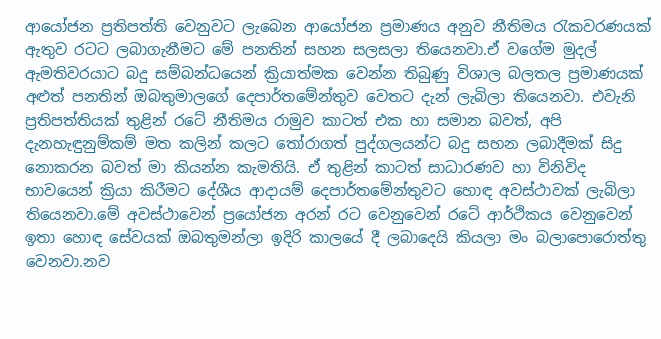ආයෝජන ප්‍රතිපත්ති වෙනුවට ලැබෙන ආයෝජන ප්‍රමාණය අනුව නීතිමය රැකවරණයක් ඇතුව රටට ලබාගැනීමට මේ පනතින් සහන සලසලා තියෙනවා.ඒ වගේම මුදල් ඇමතිවරයාට බදු සම්බන්ධයෙන් ක්‍රියාත්මක වෙන්න තිබුණු විශාල බලතල ප්‍රමාණයක් අළුත් පනතින් ඔබතුමාලගේ දෙපාර්තමේන්තුව වෙතට දැන් ලැබිලා තියෙනවා. එවැනි ප්‍රතිපත්තියක් තුළින් රටේ නීතිමය රාමුව කාටත් එක හා සමාන බවත්, අපි දැනහැඳුනුම්කම් මත කලින් කලට තෝරාගත් පුද්ගලයන්ට බදු සහන ලබාදීමක් සිදු නොකරන බවත් මා කියන්න කැමතියි. ඒ තුළින් කාටත් සාධාරණව හා විනිවිද භාවයෙන් ක්‍රියා කිරීමට දේශීය ආදායම් දෙපාර්තමේන්තුවට හොඳ අවස්ථාවක් ලැබිලා තියෙනවා.මේ අවස්ථාවෙන් ප්‍රයෝජන අරන් රට වෙනුවෙන් රටේ ආර්ථිකය වෙනුවෙන් ඉතා හොඳ සේවයක් ඔබතුමන්ලා ඉදිරි කාලයේ දී ලබාදෙයි කියලා මං බලාපොරොත්තු වෙනවා.නව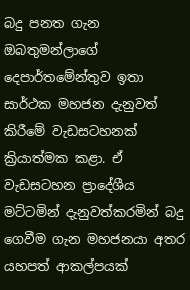බදු පනත ගැන ඔබතුමන්ලාගේ දෙපාර්තමේන්තුව ඉතා සාර්ථක මහජන දැනුවත් කිරීමේ වැඩසටහනක් ක්‍රියාත්මක කළා. ඒ වැඩසටහන ප්‍රාදේශීය මට්ටමින් දැනුවත්කරමින් බදු ගෙවීම ගැන මහජනයා අතර යහපත් ආකල්පයක්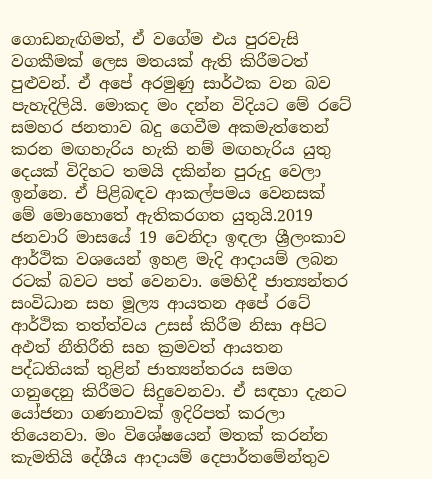ගොඩනැඟිමත්, ඒ වගේම එය පුරවැසි වගකීමක් ලෙස මතයක් ඇති කිරීමටත් පුළුවන්. ඒ අපේ අරමුණු සාර්ථක වන බව පැහැදිලියි. මොකද මං දන්න විදියට මේ රටේ සමහර ජනතාව බදු ගෙවීම අකමැත්තෙන් කරන මඟහැරිය හැකි නම් මඟහැරිය යුතු දෙයක් විදිහට තමයි දකින්න පුරුදු වෙලා ඉන්නෙ. ඒ පිළිබඳව ආකල්පමය වෙනසක් මේ මොහොතේ ඇතිකරගත යුතුයි.2019 ජනවාරි මාසයේ 19 වෙනිදා ඉඳලා ශ්‍රීලංකාව ආර්ථික වශයෙන් ඉහළ මැදි ආදායම් ලබන රටක් බවට පත් වෙනවා. මෙහිදී ජාත්‍යන්තර සංවිධාන සහ මූල්‍ය ආයතන අපේ රටේ ආර්ථික තත්ත්වය උසස් කිරීම නිසා අපිට අඵත් නීතිරීති සහ ක්‍රමවත් ආයතන පද්ධතියක් තුළින් ජාත්‍යන්තරය සමග ගනුදෙනු කිරීමට සිදුවෙනවා. ඒ සඳහා දැනට යෝජනා ගණනාවක් ඉදිරිපත් කරලා තියෙනවා. මං විශේෂයෙන් මතක් කරන්න කැමතියි දේශීය ආදායම් දෙපාර්තමේන්තුව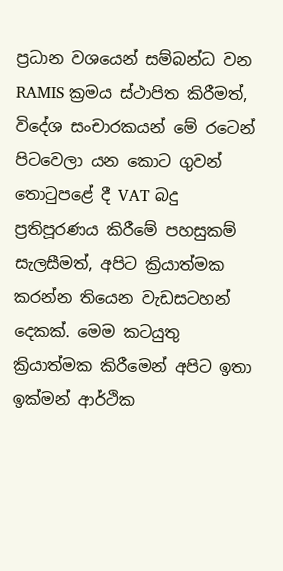ප්‍රධාන වශයෙන් සම්බන්ධ වන RAMIS ක්‍රමය ස්ථාපිත කිරීමත්, විදේශ සංචාරකයන් මේ රටෙන් පිටවෙලා යන කොට ගුවන් තොටුපළේ දී VAT බදු ප්‍රතිපූරණය කිරීමේ පහසුකම් සැලසීමත්, අපිට ක්‍රියාත්මක කරන්න තියෙන වැඩසටහන් දෙකක්. මෙම කටයුතු ක්‍රියාත්මක කිරීමෙන් අපිට ඉතා ඉක්මන් ආර්ථික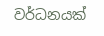වර්ධනයක්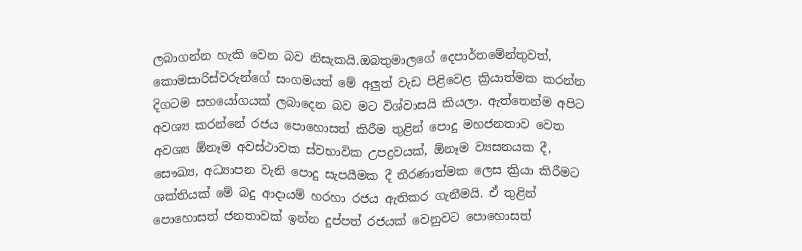ලබාගන්න හැකි වෙන බව නිසැකයි.ඔබතුමාලගේ දෙපාර්තමේන්තුවත්, කොමසාරිස්වරුන්ගේ සංගමයත් මේ අලුත් වැඩ පිළිවෙළ ක්‍රියාත්මක කරන්න දිගටම සහයෝගයක් ලබාදෙන බව මට විශ්වාසයි කියලා. ඇත්තෙන්ම අපිට අවශ්‍ය කරන්නේ රජය පොහොසත් කිරීම තුළින් පොදු මහජනතාව වෙත අවශ්‍ය ඕනෑම අවස්ථාවක ස්වභාවික උපද්‍රවයක්, ඕනෑම ව්‍යසනයක දී, සෞඛ්‍ය, අධ්‍යාපන වැනි පොදු සැපයීමක දී තීරණාත්මක ලෙස ක්‍රියා කිරීමට ශක්තියක් මේ බදු ආදායම් හරහා රජය ඇතිකර ගැනීමයි. ඒ තුළින් පොහොසත් ජනතාවක් ඉන්න දුප්පත් රජයක් වෙනුවට පොහොසත්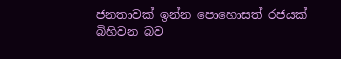ජනතාවක් ඉන්න පොහොසත් රජයක් බිහිවන බව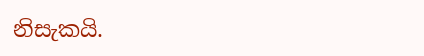නිසැකයි.